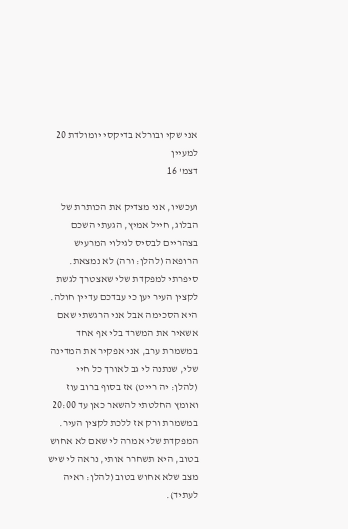אני שקי ובורלא בדיקסי יומולדת 20 למעיין
דצמ' 16

ועכשיו, אני מצדיק את הכותרת של הבלוג, חייל אמיץ, הגעתי השכם בצהריים לבסיס לגילוי המרעיש הרופאה (להלן: ורה) לא נמצאת. סיפרתי למפקדת שלי שאצטרך לגשת לקצין העיר יען כי עבדכם עדיין חולה. היא הסכימה אבל אני הרגשתי שאם אשאיר את המשרד בלי אף אחד במשמרת ערב, אני אפקיר את המדינה שלי, שנתנה לי גב לאורך כל חיי (להלן: יה רייט) אז בסוף ברוב עוז ואומץ החלטתי להשאר כאן עד 20:00 במשמרת ורק אז ללכת לקצין העיר. המפקדת שלי אמרה לי שאם לא אחוש בטוב, היא תשחרר אותי, נראה לי שיש מצב שלא אחוש בטוב (להלן: ראיה לעתיד).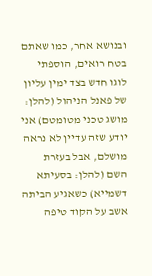ובנושא אחר, כמו שאתם בטח רואים, הוספתי לוגו חדש בצד ימין עליון של פאנל הניהול (להלן: מושג טכני מטומטם) אני יודע שזה עדיין לא נראה מושלם, אבל בעזרת השם (להלן: בסעיתא דשמייא) כשאגיע הביתה אשב על הקוד טיפה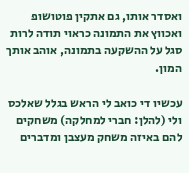ואסדר אותו, גם אתקין פוטושופ ואכווץ את התמונה כראוי תודה לרות סגל על ההשקעה בתמונה, אוהב אותך המון.

עכשיו די כואב לי הראש בגלל שאלכס ולי (להלן: חברי למחלקה) משחקים להם באיזה משחק מעצבן ומדברים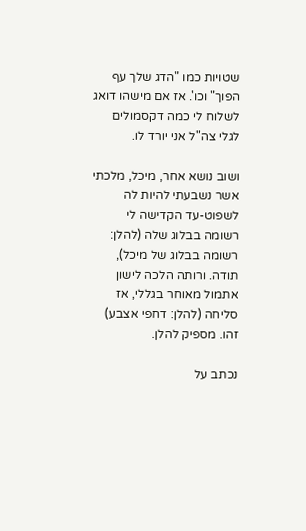שטויות כמו "הדג שלך עף הפוך" וכו'. אז אם מישהו דואג לשלוח לי כמה דקסמולים לגלי צה"ל אני יורד לו.

ושוב נושא אחר, מיכל, מלכתי אשר נשבעתי להיות לה לשפוט-עד הקדישה לי רשומה בבלוג שלה (להלן: רשומה בבלוג של מיכל), תודה. ורותה הלכה לישון אתמול מאוחר בגללי, אז סליחה (להלן: דחפי אצבע) זהו. מספיק להלן.

נכתב על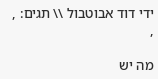ידי דוד אבוטבול \\ תגים: , ,

מה יש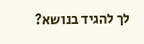לך להגיד בנושא?